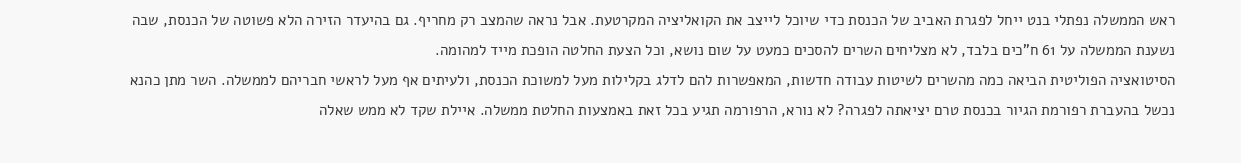ראש הממשלה נפתלי בנט ייחל לפגרת האביב של הכנסת כדי שיוכל לייצב את הקואליציה המקרטעת. אבל נראה שהמצב רק מחריף. גם בהיעדר הזירה הלא פשוטה של הכנסת, שבה נשענת הממשלה על 61 ח"כים בלבד, לא מצליחים השרים להסכים כמעט על שום נושא, וכל הצעת החלטה הופכת מייד למהומה.
הסיטואציה הפוליטית הביאה כמה מהשרים לשיטות עבודה חדשות, המאפשרות להם לדלג בקלילות מעל למשוכת הכנסת, ולעיתים אף מעל לראשי חבריהם לממשלה. השר מתן כהנא נכשל בהעברת רפורמת הגיור בכנסת טרם יציאתה לפגרה? לא נורא, הרפורמה תגיע בכל זאת באמצעות החלטת ממשלה. איילת שקד לא ממש שאלה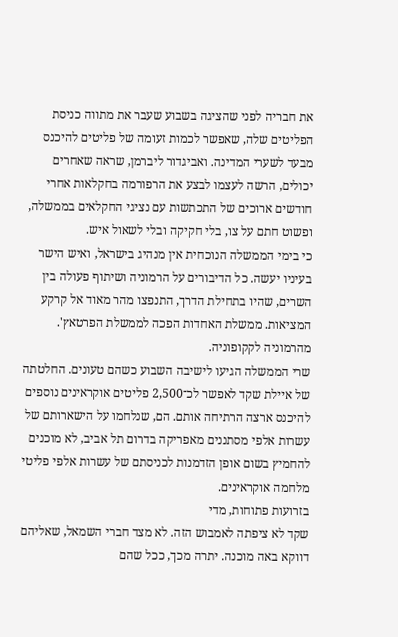את חבריה לפני שהציגה בשבוע שעבר את מתווה כניסת הפליטים שלה, שאפשר לכמות זעומה של פליטים להיכנס מבעד לשערי המדינה. ואביגדור ליברמן, שראה שאחרים יכולים, הרשה לעצמו לבצע את הרפורמה בחקלאות אחרי חודשים ארוכים של התכתשות עם נציגי החקלאים בממשלה, ופשוט חתם על צו, בלי חקיקה ובלי לשאול איש.
כי בימי הממשלה הנוכחית אין מנהיג בישראל, ואיש הישר בעיניו יעשה. כל הדיבורים על הרמוניה ושיתוף פעולה בין השרים, שהיו בתחילת הדרך, התנפצו מהר מאוד אל קרקע המציאות. ממשלת האחדות הפכה לממשלת הפרטאץ'. מהרמוניה לקקופוניה.
שרי הממשלה הגיעו לישיבה השבוע כשהם טעונים. החלטתה של איילת שקד לאפשר לכ־2,500 פליטים אוקראינים נוספים להיכנס ארצה הרתיחה אותם. הם, שנלחמו על הישארותם של עשרות אלפי מסתננים מאפריקה בדרום תל אביב, לא מוכנים להחמיץ בשום אופן הזדמנות לכניסתם של עשרות אלפי פליטי מלחמה אוקראינים.
בזרועות פתוחות, מדי
שקד לא ציפתה לאמבוש הזה. לא מצד חברי השמאל, שאליהם דווקא באה מוכנה. יתרה מכך, ככל שהם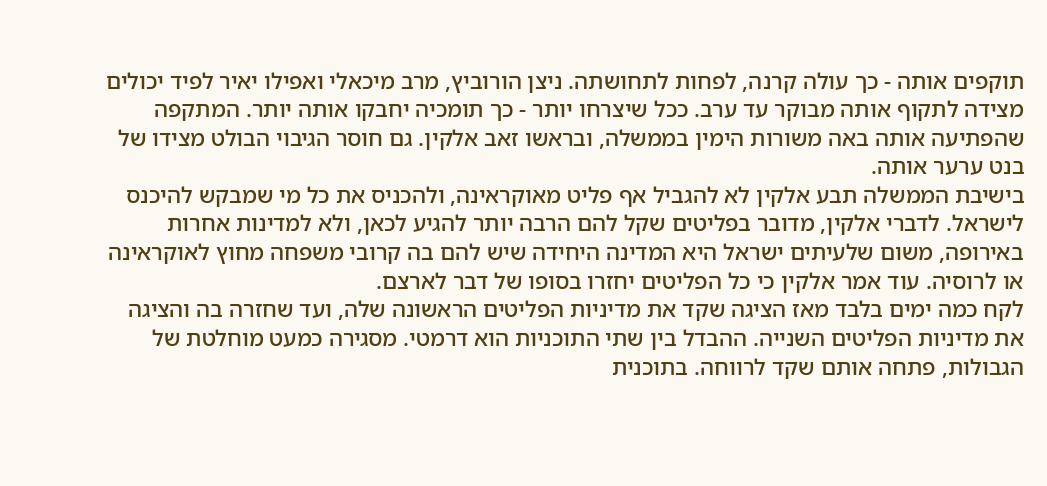תוקפים אותה - כך עולה קרנה, לפחות לתחושתה. ניצן הורוביץ, מרב מיכאלי ואפילו יאיר לפיד יכולים מצידה לתקוף אותה מבוקר עד ערב. ככל שיצרחו יותר - כך תומכיה יחבקו אותה יותר. המתקפה שהפתיעה אותה באה משורות הימין בממשלה, ובראשו זאב אלקין. גם חוסר הגיבוי הבולט מצידו של בנט ערער אותה.
בישיבת הממשלה תבע אלקין לא להגביל אף פליט מאוקראינה, ולהכניס את כל מי שמבקש להיכנס לישראל. לדברי אלקין, מדובר בפליטים שקל להם הרבה יותר להגיע לכאן, ולא למדינות אחרות באירופה, משום שלעיתים ישראל היא המדינה היחידה שיש להם בה קרובי משפחה מחוץ לאוקראינה או לרוסיה. עוד אמר אלקין כי כל הפליטים יחזרו בסופו של דבר לארצם.
לקח כמה ימים בלבד מאז הציגה שקד את מדיניות הפליטים הראשונה שלה, ועד שחזרה בה והציגה את מדיניות הפליטים השנייה. ההבדל בין שתי התוכניות הוא דרמטי. מסגירה כמעט מוחלטת של הגבולות, פתחה אותם שקד לרווחה. בתוכנית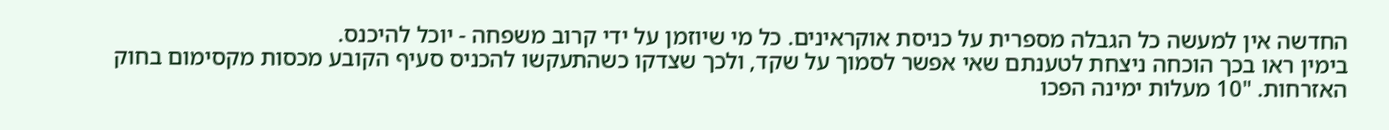החדשה אין למעשה כל הגבלה מספרית על כניסת אוקראינים. כל מי שיוזמן על ידי קרוב משפחה - יוכל להיכנס.
בימין ראו בכך הוכחה ניצחת לטענתם שאי אפשר לסמוך על שקד, ולכך שצדקו כשהתעקשו להכניס סעיף הקובע מכסות מקסימום בחוק האזרחות. "10 מעלות ימינה הפכו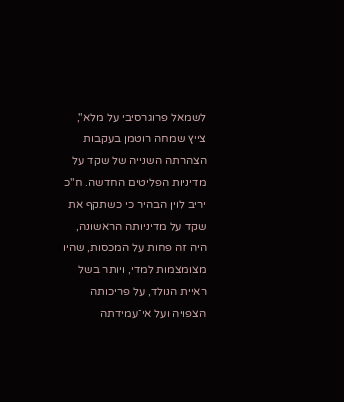לשמאל פרוגרסיבי על מלא", צייץ שמחה רוטמן בעקבות הצהרתה השנייה של שקד על מדיניות הפליטים החדשה. ח"כ יריב לוין הבהיר כי כשתקף את שקד על מדיניותה הראשונה, היה זה פחות על המכסות, שהיו מצומצמות למדי, ויותר בשל ראיית הנולד, על פריכותה הצפויה ועל אי־עמידתה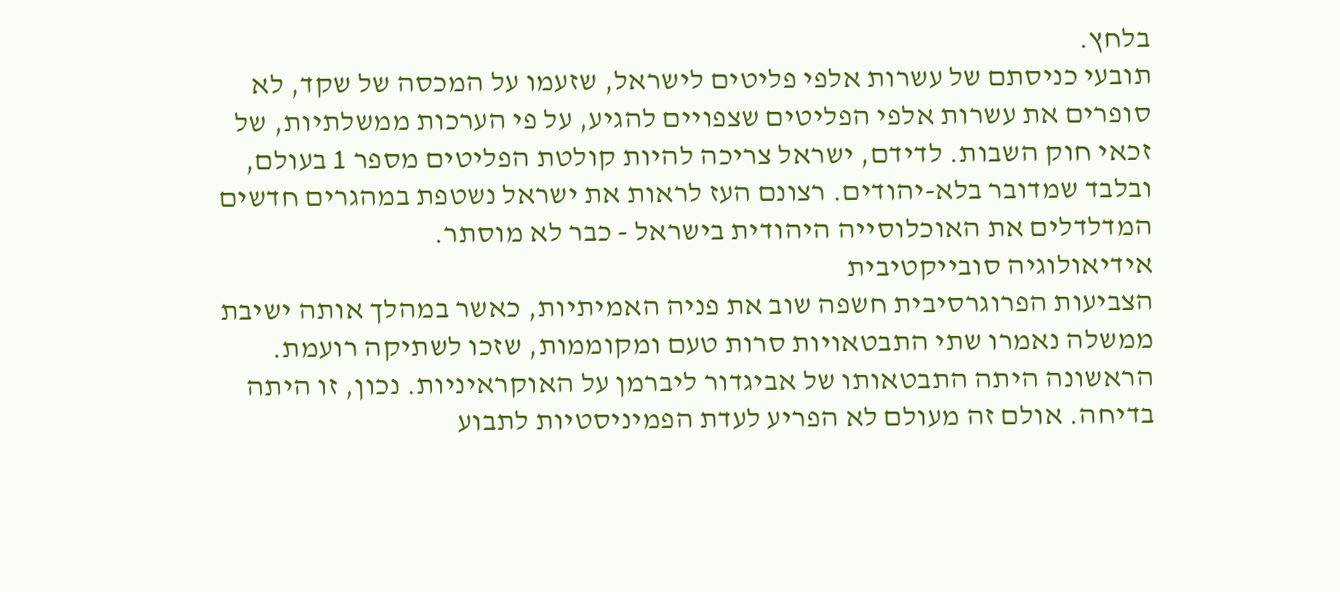בלחץ.
תובעי כניסתם של עשרות אלפי פליטים לישראל, שזעמו על המכסה של שקד, לא סופרים את עשרות אלפי הפליטים שצפויים להגיע, על פי הערכות ממשלתיות, של זכאי חוק השבות. לדידם, ישראל צריכה להיות קולטת הפליטים מספר 1 בעולם, ובלבד שמדובר בלא-יהודים. רצונם העז לראות את ישראל נשטפת במהגרים חדשים המדלדלים את האוכלוסייה היהודית בישראל - כבר לא מוסתר.
אידיאולוגיה סובייקטיבית
הצביעות הפרוגרסיבית חשפה שוב את פניה האמיתיות, כאשר במהלך אותה ישיבת ממשלה נאמרו שתי התבטאויות סרות טעם ומקוממות, שזכו לשתיקה רועמת. הראשונה היתה התבטאותו של אביגדור ליברמן על האוקראיניות. נכון, זו היתה בדיחה. אולם זה מעולם לא הפריע לעדת הפמיניסטיות לתבוע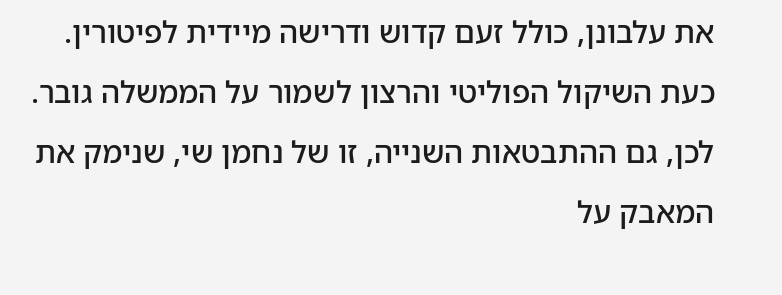את עלבונן, כולל זעם קדוש ודרישה מיידית לפיטורין. כעת השיקול הפוליטי והרצון לשמור על הממשלה גובר.
לכן, גם ההתבטאות השנייה, זו של נחמן שי, שנימק את המאבק על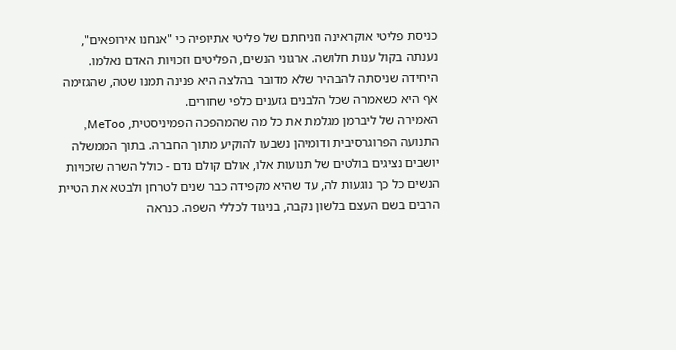כניסת פליטי אוקראינה וזניחתם של פליטי אתיופיה כי "אנחנו אירופאים", נענתה בקול ענות חלושה. ארגוני הנשים, הפליטים וזכויות האדם נאלמו. היחידה שניסתה להבהיר שלא מדובר בהלצה היא פנינה תמנו שטה, שהגזימה אף היא כשאמרה שכל הלבנים גזענים כלפי שחורים.
האמירה של ליברמן מגלמת את כל מה שהמהפכה הפמיניסטית, MeToo, התנועה הפרוגרסיבית ודומיהן נשבעו להוקיע מתוך החברה. בתוך הממשלה יושבים נציגים בולטים של תנועות אלו, אולם קולם נדם - כולל השרה שזכויות הנשים כל כך נוגעות לה, עד שהיא מקפידה כבר שנים לטרחן ולבטא את הטיית הרבים בשם העצם בלשון נקבה, בניגוד לכללי השפה. כנראה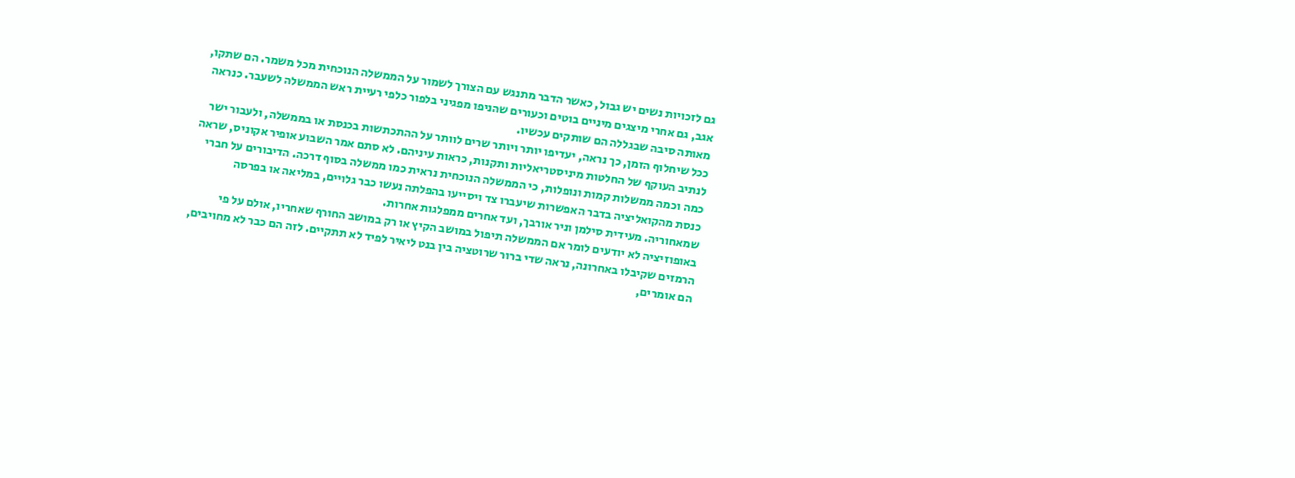גם לזכויות נשים יש גבול, כאשר הדבר מתנגש עם הצורך לשמור על הממשלה הנוכחית מכל משמר. הם שתקו, אגב, גם אחרי מיצגים מיניים בוטים וכעורים שהניפו מפגיני בלפור כלפי רעיית ראש הממשלה לשעבר. כנראה מאותה סיבה שבגללה הם שותקים עכשיו.
ככל שיחלוף הזמן, כך נראה, יעדיפו יותר ויותר שרים לוותר על ההתכתשות בכנסת או בממשלה, ולעבור ישר לנתיב העוקף של החלטות מיניסטריאליות ותקנות, כראות עיניהם. לא סתם אמר השבוע אופיר אקוניס, שראה כמה וכמה ממשלות קמות ונופלות, כי הממשלה הנוכחית נראית כמו ממשלה בסוף דרכה. הדיבורים על חברי כנסת מהקואליציה בדבר האפשרות שיעברו צד ויסייעו בהפלתה נעשו כבר גלויים, במליאה או בפרסה שמאחוריה. מעידית סילמן וניר אורבך, ועד אחרים ממפלגות אחרות.
באופוזיציה לא יודעים לומר אם הממשלה תיפול במושב הקיץ או רק במושב החורף שאחריו, אולם על פי הרמזים שקיבלו באחרונה, נראה שדי ברור שרוטציה בין בנט ליאיר לפיד לא תתקיים. לזה הם כבר לא מחויבים, הם אומרים,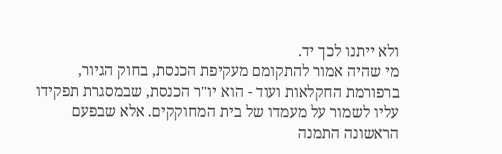ולא ייתנו לכך יד.
מי שהיה אמור להתקומם מעקיפת הכנסת, בחוק הגיור, ברפורמת החקלאות ועוד - הוא יו"ר הכנסת, שבמסגרת תפקידו עליו לשמור על מעמדו של בית המחוקקים. אלא שבפעם הראשונה התמנה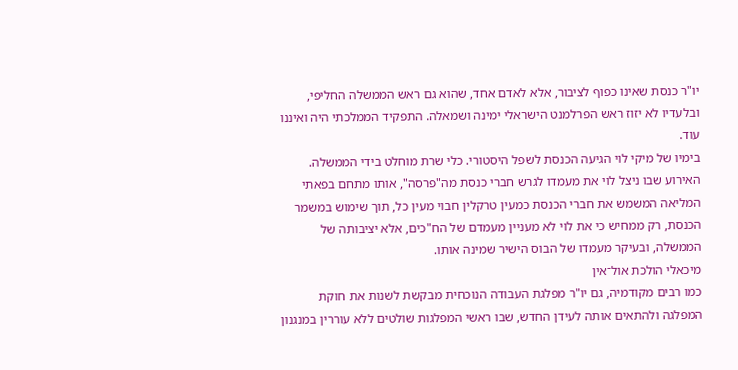יו"ר כנסת שאינו כפוף לציבור, אלא לאדם אחד, שהוא גם ראש הממשלה החליפי, ובלעדיו לא יזוז ראש הפרלמנט הישראלי ימינה ושמאלה. התפקיד הממלכתי היה ואיננו עוד.
בימיו של מיקי לוי הגיעה הכנסת לשפל היסטורי. כלי שרת מוחלט בידי הממשלה. האירוע שבו ניצל לוי את מעמדו לגרש חברי כנסת מה"פרסה", אותו מתחם בפאתי המליאה המשמש את חברי הכנסת כמעין טרקלין חבוי מעין כל, תוך שימוש במשמר הכנסת, רק ממחיש כי את לוי לא מעניין מעמדם של הח"כים, אלא יציבותה של הממשלה, ובעיקר מעמדו של הבוס הישיר שמינה אותו.
מיכאלי הולכת אול־אין
כמו רבים מקודמיה, גם יו"ר מפלגת העבודה הנוכחית מבקשת לשנות את חוקת המפלגה ולהתאים אותה לעידן החדש, שבו ראשי המפלגות שולטים ללא עוררין במנגנון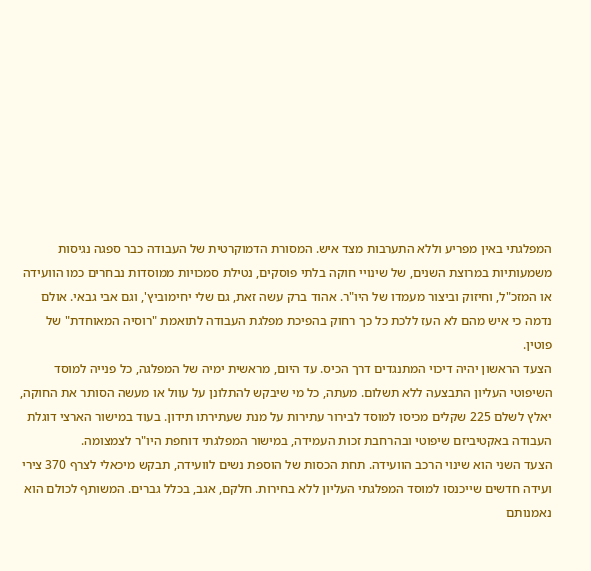המפלגתי באין מפריע וללא התערבות מצד איש. המסורת הדמוקרטית של העבודה כבר ספגה נגיסות משמעותיות במרוצת השנים, של שינויי חוקה בלתי פוסקים, נטילת סמכויות ממוסדות נבחרים כמו הוועידה או המזכ"ל, וחיזוק וביצור מעמדו של היו"ר. אהוד ברק עשה זאת, גם שלי יחימוביץ', וגם אבי גבאי. אולם נדמה כי איש מהם לא העז ללכת כל כך רחוק בהפיכת מפלגת העבודה לתואמת "רוסיה המאוחדת" של פוטין.
הצעד הראשון יהיה דיכוי המתנגדים דרך הכיס. עד היום, מראשית ימיה של המפלגה, כל פנייה למוסד השיפוטי העליון התבצעה ללא תשלום. מעתה, כל מי שיבקש להתלונן על עוול או מעשה הסותר את החוקה, יאלץ לשלם 225 שקלים מכיסו למוסד לבירור עתירות על מנת שעתירתו תידון. בעוד במישור הארצי דוגלת העבודה באקטיביזם שיפוטי ובהרחבת זכות העמידה, במישור המפלגתי דוחפת היו"ר לצמצומה.
הצעד השני הוא שינוי הרכב הוועידה. תחת הכסות של הוספת נשים לוועידה, תבקש מיכאלי לצרף 370 צירי ועידה חדשים שייכנסו למוסד המפלגתי העליון ללא בחירות. חלקם, אגב, בכלל גברים. המשותף לכולם הוא נאמנותם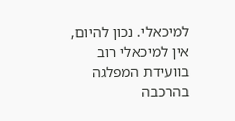למיכאלי. נכון להיום, אין למיכאלי רוב בוועידת המפלגה בהרכבה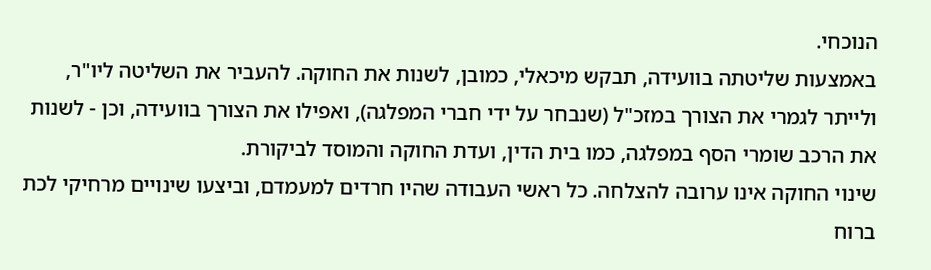הנוכחי.
באמצעות שליטתה בוועידה, תבקש מיכאלי, כמובן, לשנות את החוקה. להעביר את השליטה ליו"ר, ולייתר לגמרי את הצורך במזכ"ל (שנבחר על ידי חברי המפלגה), ואפילו את הצורך בוועידה, וכן - לשנות את הרכב שומרי הסף במפלגה, כמו בית הדין, ועדת החוקה והמוסד לביקורת.
שינוי החוקה אינו ערובה להצלחה. כל ראשי העבודה שהיו חרדים למעמדם, וביצעו שינויים מרחיקי לכת ברוח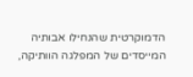הדמוקרטית שהנחילו אבותיה המייסדים של המפלגה הוותיקה,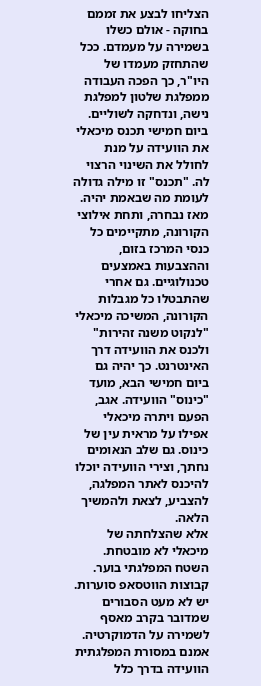הצליחו לבצע את זממם בחוקה - אולם כשלו בשמירה על מעמדם. ככל שהתחזק מעמדו של היו"ר, כך הפכה העבודה ממפלגת שלטון למפלגת נישה, ונדחקה לשוליים.
ביום חמישי תכנס מיכאלי את הוועידה על מנת לחולל את השינוי הרצוי לה. "תכנס" זו מילה גדולה לעומת מה שבאמת יהיה. מאז נבחרה, ותחת אילוצי הקורונה, מתקיימים כל כנסי המרכז בזום, וההצבעות באמצעים טכנולוגיים. גם אחרי שהתבטלו כל מגבלות הקורונה, המשיכה מיכאלי "לנקוט משנה זהירות" ולכנס את הוועידה דרך האינטרנט. כך יהיה גם ביום חמישי הבא, מועד "כינוס" הוועידה. אגב, הפעם ויתרה מיכאלי אפילו על מראית עין של כינוס. גם שלב הנאומים נחתך, וצירי הוועידה יוכלו להיכנס לאתר המפלגה, להצביע, לצאת ולהמשיך הלאה.
אלא שהצלחתה של מיכאלי לא מובטחת. השטח המפלגתי בוער. קבוצות הווטסאפ סוערות. יש לא מעט הסבורים שמדובר בקרב מאסף לשמירה על הדמוקרטיה. אמנם במסורת המפלגתית הוועידה בדרך כלל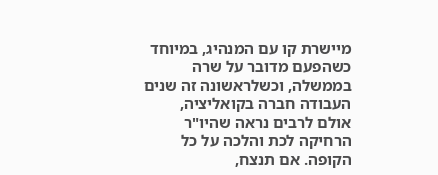מיישרת קו עם המנהיג, במיוחד כשהפעם מדובר על שרה בממשלה, וכשלראשונה זה שנים העבודה חברה בקואליציה, אולם לרבים נראה שהיו"ר הרחיקה לכת והלכה על כל הקופה. אם תנצח,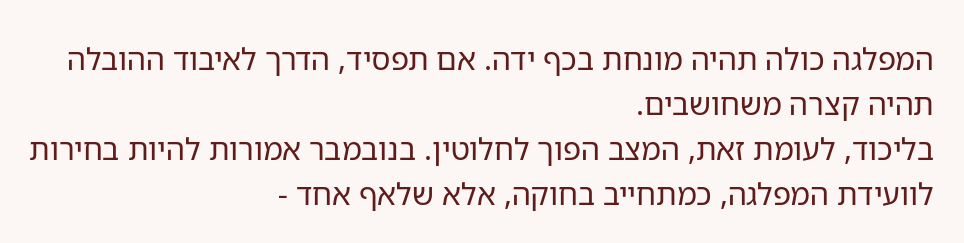המפלגה כולה תהיה מונחת בכף ידה. אם תפסיד, הדרך לאיבוד ההובלה תהיה קצרה משחושבים.
בליכוד, לעומת זאת, המצב הפוך לחלוטין. בנובמבר אמורות להיות בחירות לוועידת המפלגה, כמתחייב בחוקה, אלא שלאף אחד -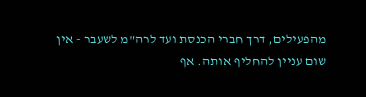מהפעילים, דרך חברי הכנסת ועד לרה"מ לשעבר - אין שום עניין להחליף אותה. אף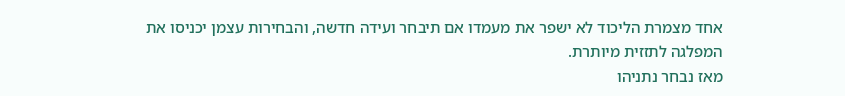אחד מצמרת הליכוד לא ישפר את מעמדו אם תיבחר ועידה חדשה, והבחירות עצמן יכניסו את המפלגה לתזזית מיותרת.
מאז נבחר נתניהו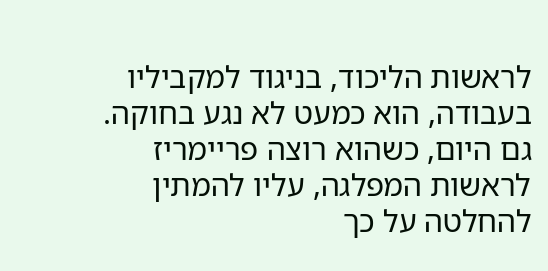לראשות הליכוד, בניגוד למקביליו בעבודה, הוא כמעט לא נגע בחוקה. גם היום, כשהוא רוצה פריימריז לראשות המפלגה, עליו להמתין להחלטה על כך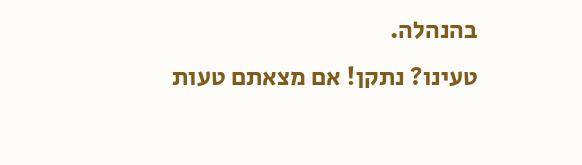בהנהלה.
טעינו? נתקן! אם מצאתם טעות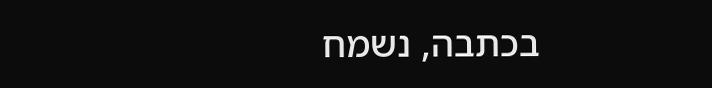בכתבה, נשמח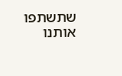שתשתפו אותנו